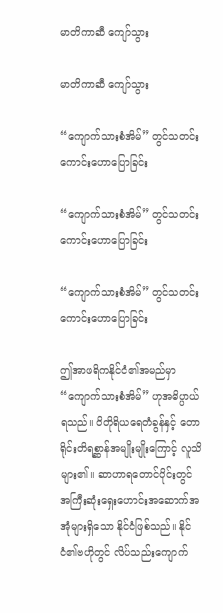မာတိကာဆီ ကျော်သွား

မာတိကာဆီ ကျော်သွား

“ကျောက်သားစံအိမ်” တွင်သတင်းကောင်းဟောပြောခြင်း

“ကျောက်သားစံအိမ်” တွင်သတင်းကောင်းဟောပြောခြင်း

“ကျောက်သားစံအိမ်” တွင်သတင်းကောင်းဟောပြောခြင်း

ဤအာဖရိကနိုင်ငံ၏အမည်မှာ “ကျောက်သားစံအိမ်” ဟုအဓိပ္ပာယ်ရသည်။ ဝိတိုရိယရေတံခွန်နှင့် တောရိုင်းတိရစ္ဆာန်အမျိုးမျိုးကြောင့် လူသိများ၏။ ဆာဟာရတောင်ပိုင်းတွင် အကြီးဆုံးရှေးဟောင်းအဆောက်အအုံများရှိသော နိုင်ငံဖြစ်သည်။ နိုင်ငံ၏ဗဟိုတွင် လိပ်သည်းကျောက်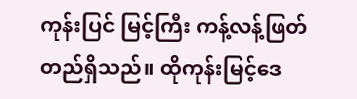ကုန်းပြင် မြင့်ကြီး ကန့်လန့်ဖြတ်တည်ရှိသည်။ ထိုကုန်းမြင့်ဒေ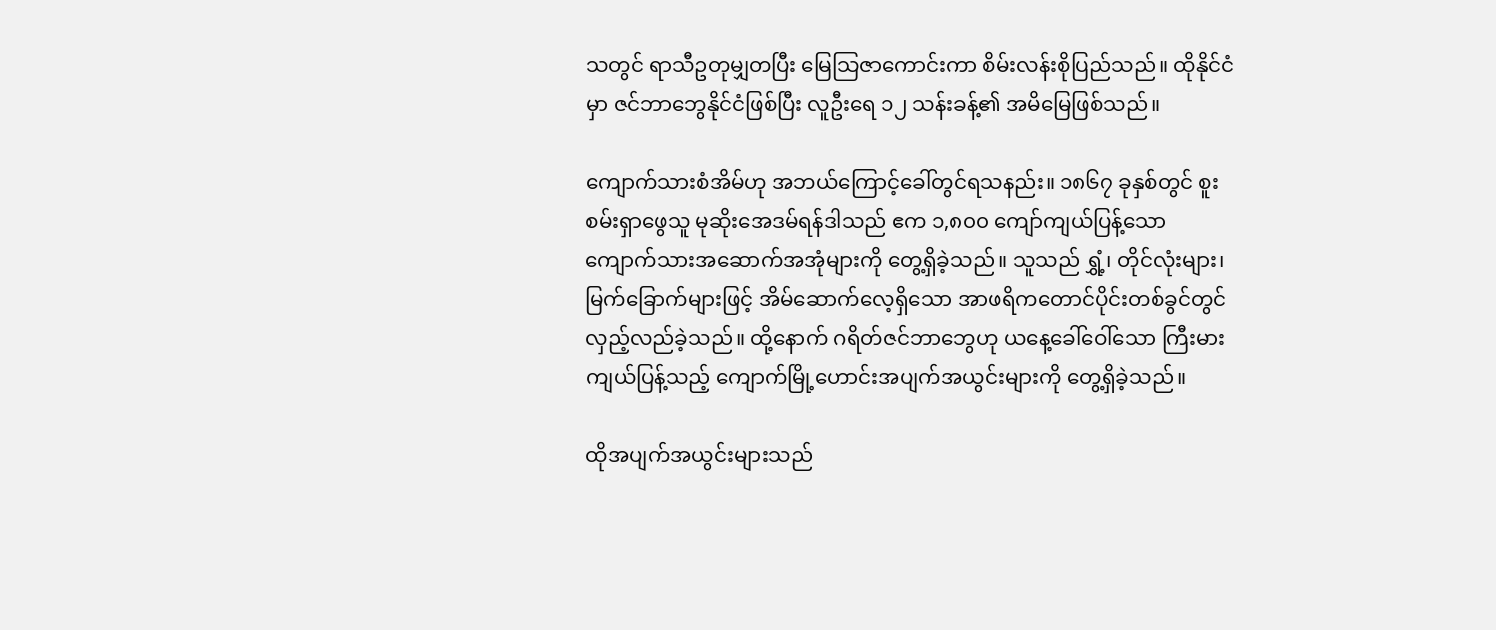သတွင် ရာသီဥတုမျှတပြီး မြေသြဇာကောင်းကာ စိမ်းလန်းစိုပြည်သည်။ ထိုနိုင်ငံမှာ ဇင်ဘာဘွေနိုင်ငံဖြစ်ပြီး လူဦးရေ ၁၂ သန်းခန့်၏ အမိမြေဖြစ်သည်။

ကျောက်သားစံအိမ်ဟု အဘယ်ကြောင့်ခေါ်တွင်ရသနည်း။ ၁၈၆၇ ခုနှစ်တွင် စူးစမ်းရှာဖွေသူ မုဆိုးအေဒမ်ရန်ဒါသည် ဧက ၁,၈၀၀ ကျော်ကျယ်ပြန့်သော ကျောက်သားအဆောက်အအုံများကို တွေ့ရှိခဲ့သည်။ သူသည် ရွှံ့၊ တိုင်လုံးများ၊ မြက်ခြောက်များဖြင့် အိမ်ဆောက်လေ့ရှိသော အာဖရိကတောင်ပိုင်းတစ်ခွင်တွင် လှည့်လည်ခဲ့သည်။ ထို့နောက် ဂရိတ်ဇင်ဘာဘွေဟု ယနေ့ခေါ်ဝေါ်သော ကြီးမားကျယ်ပြန့်သည့် ကျောက်မြို့ဟောင်းအပျက်အယွင်းများကို တွေ့ရှိခဲ့သည်။

ထိုအပျက်အယွင်းများသည်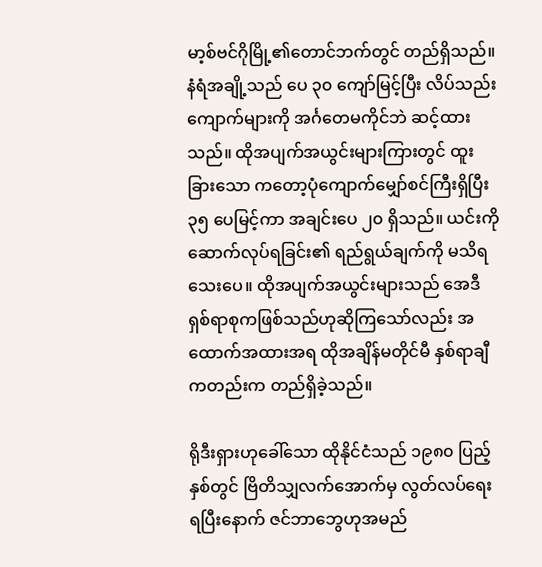မာ့စ်ဗင်ဂိုမြို့၏တောင်ဘက်တွင် တည်ရှိသည်။ နံရံအချို့သည် ပေ ၃၀ ကျော်မြင့်ပြီး လိပ်သည်းကျောက်များကို အင်္ဂတေမကိုင်ဘဲ ဆင့်ထားသည်။ ထိုအပျက်အယွင်းများကြားတွင် ထူးခြားသော ကတော့ပုံကျောက်မျှော်စင်ကြီးရှိပြီး ၃၅ ပေမြင့်ကာ အချင်းပေ ၂၀ ရှိသည်။ ယင်းကိုဆောက်လုပ်ရခြင်း၏ ရည်ရွယ်ချက်ကို မသိရသေးပေ။ ထိုအပျက်အယွင်းများသည် အေဒီရှစ်ရာစုကဖြစ်သည်ဟုဆိုကြသော်လည်း အထောက်အထားအရ ထိုအချိန်မတိုင်မီ နှစ်ရာချီကတည်းက တည်ရှိခဲ့သည်။

ရိုဒီးရှားဟုခေါ်သော ထိုနိုင်ငံသည် ၁၉၈၀ ပြည့်နှစ်တွင် ဗြိတိသျှလက်အောက်မှ လွတ်လပ်ရေးရပြီးနောက် ဇင်ဘာဘွေဟုအမည်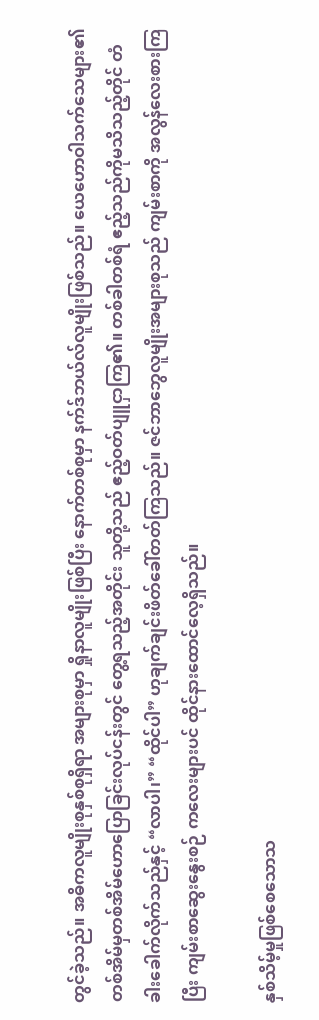တွင်ခဲ့သည်။ အဓိကလူမျိုးစုနှစ်စုရှိရာ အများစုမှာ ရှိုနာလူမျိုးဖြစ်ပြီး နောက်တစ်စုမှာ နက်ဒ်ဘယ်လ်လူမျိုးဖြစ်သည်။ ယေဟောဝါသက်သေများ၏ တစ်အိမ်မှတစ်အိမ်ဟောပြောခြင်းလုပ်ငန်းတွင် တွေ့ရသည့်အတိုင်း သူတို့သည် ဧည့်ဝတ်ပျူငှာကြ၏။ တစ်ခါတစ်ရံ ဧည့်သည်ကိုမသိသည့်တိုင် တံခါးခေါက်လိုက်သည်နှင့် “လာပါ၊” “ထိုင်ပါ” ဟုချက်ချင်းဖိတ်ခေါ်တတ်ကြသည်။ ဇင်ဘာဘွေလူမျိုးအများစုသည် ကျမ်းစာကို အလွန်လေးစားကြပြီး ကျမ်းစာဆွေးနွေးစဉ် ကလေးများပင် ထိုင်နားထောင်လေ့ရှိသည်။

နှစ်သိမ့်မှုဖြစ်စေသောသ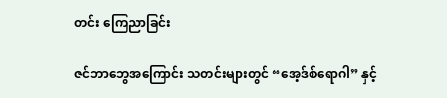တင်း ကြေညာခြင်း

ဇင်ဘာဘွေအကြောင်း သတင်းများတွင် “အေ့ဒ်စ်ရောဂါ” နှင့်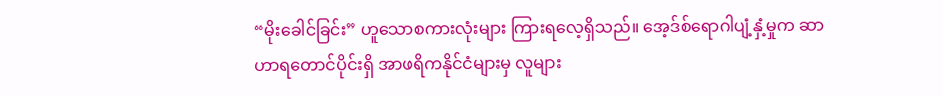“မိုးခေါင်ခြင်း” ဟူသောစကားလုံးများ ကြားရလေ့ရှိသည်။ အေ့ဒ်စ်ရောဂါပျံ့နှံ့မှုက ဆာဟာရတောင်ပိုင်းရှိ အာဖရိကနိုင်ငံများမှ လူများ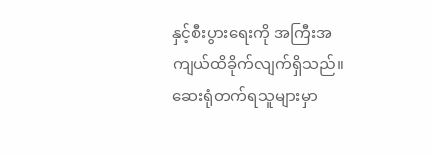နှင့်စီးပွားရေးကို အကြီးအကျယ်ထိခိုက်လျက်ရှိသည်။ ဆေးရုံတက်ရသူများမှာ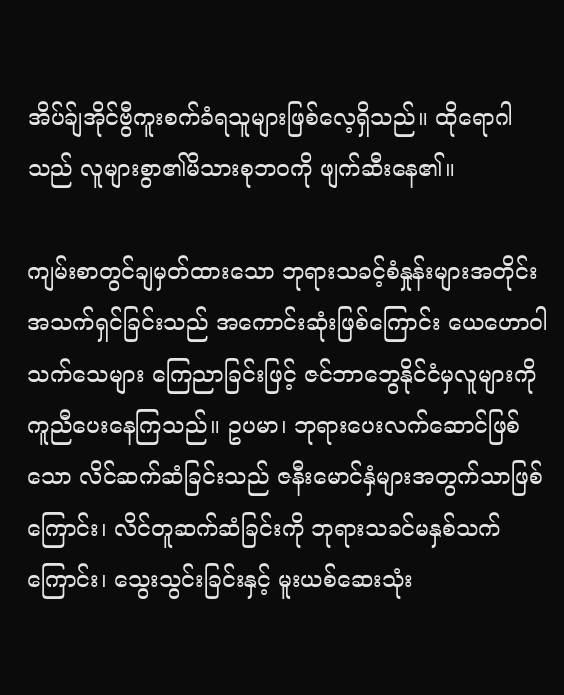အိပ်ခ်ျအိုင်ဗွီကူးစက်ခံရသူများဖြစ်လေ့ရှိသည်။ ထိုရောဂါသည် လူများစွာ၏မိသားစုဘဝကို ဖျက်ဆီးနေ၏။

ကျမ်းစာတွင်ချမှတ်ထားသော ဘုရားသခင့်စံနှုန်းများအတိုင်း အသက်ရှင်ခြင်းသည် အကောင်းဆုံးဖြစ်ကြောင်း ယေဟောဝါသက်သေများ ကြေညာခြင်းဖြင့် ဇင်ဘာဘွေနိုင်ငံမှလူများကို ကူညီပေးနေကြသည်။ ဥပမာ၊ ဘုရားပေးလက်ဆောင်ဖြစ်သော လိင်ဆက်ဆံခြင်းသည် ဇနီးမောင်နှံများအတွက်သာဖြစ်ကြောင်း၊ လိင်တူဆက်ဆံခြင်းကို ဘုရားသခင်မနှစ်သက်ကြောင်း၊ သွေးသွင်းခြင်းနှင့် မူးယစ်ဆေးသုံး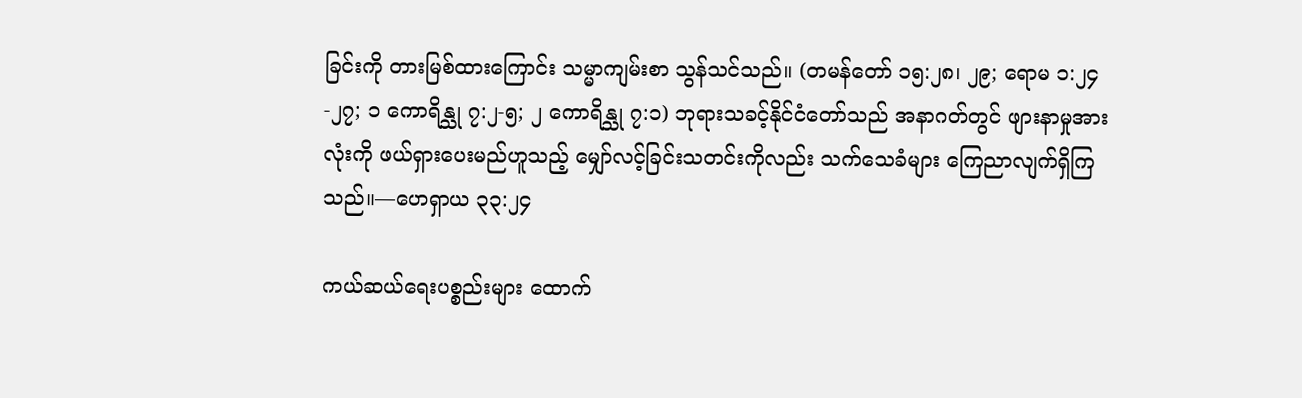ခြင်းကို တားမြစ်ထားကြောင်း သမ္မာကျမ်းစာ သွန်သင်သည်။ (တမန်တော် ၁၅:၂၈၊ ၂၉; ရောမ ၁:၂၄-၂၇; ၁ ကောရိန္သု ၇:၂-၅; ၂ ကောရိန္သု ၇:၁) ဘုရားသခင့်နိုင်ငံတော်သည် အနာဂတ်တွင် ဖျားနာမှုအားလုံးကို ဖယ်ရှားပေးမည်ဟူသည့် မျှော်လင့်ခြင်းသတင်းကိုလည်း သက်သေခံများ ကြေညာလျက်ရှိကြသည်။—ဟေရှာယ ၃၃:၂၄

ကယ်ဆယ်ရေးပစ္စည်းများ ထောက်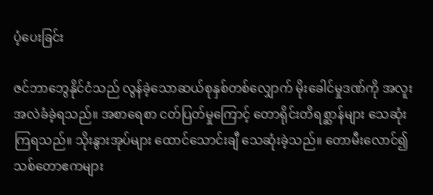ပံ့ပေးခြင်း

ဇင်ဘာဘွေနိုင်ငံသည် လွန်ခဲ့သောဆယ်စုနှစ်တစ်လျှောက် မိုးခေါင်မှုဒဏ်ကို အလူးအလဲခံခဲ့ရသည်။ အစာရေစာ ငတ်ပြတ်မှုကြောင့် တောရိုင်းတိရစ္ဆာန်များ သေဆုံးကြရသည်။ သိုးနွားအုပ်များ ထောင်သောင်းချီ သေဆုံးခဲ့သည်။ တောမီးလောင်၍ သစ်တောဧကများ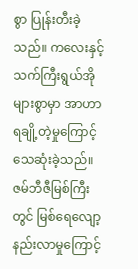စွာ ပြုန်းတီးခဲ့သည်။ ကလေးနှင့် သက်ကြီးရွယ်အိုများစွာမှာ အာဟာရချို့တဲ့မှုကြောင့် သေဆုံးခဲ့သည်။ ဇမ်ဘီဇီမြစ်ကြီးတွင် မြစ်ရေလျော့နည်းလာမှုကြောင့်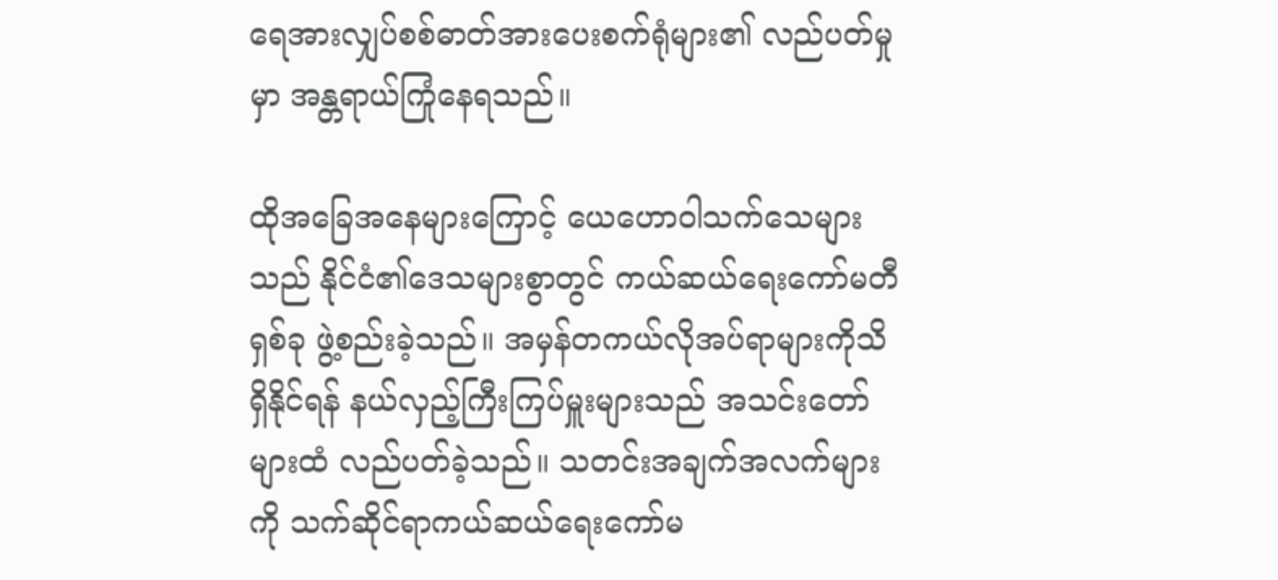ရေအားလျှပ်စစ်ဓာတ်အားပေးစက်ရုံများ၏ လည်ပတ်မှုမှာ အန္တရာယ်ကြုံနေရသည်။

ထိုအခြေအနေများကြောင့် ယေဟောဝါသက်သေများသည် နိုင်ငံ၏ဒေသများစွာတွင် ကယ်ဆယ်ရေးကော်မတီရှစ်ခု ဖွဲ့စည်းခဲ့သည်။ အမှန်တကယ်လိုအပ်ရာများကိုသိရှိနိုင်ရန် နယ်လှည့်ကြီးကြပ်မှူးများသည် အသင်းတော်များထံ လည်ပတ်ခဲ့သည်။ သတင်းအချက်အလက်များကို သက်ဆိုင်ရာကယ်ဆယ်ရေးကော်မ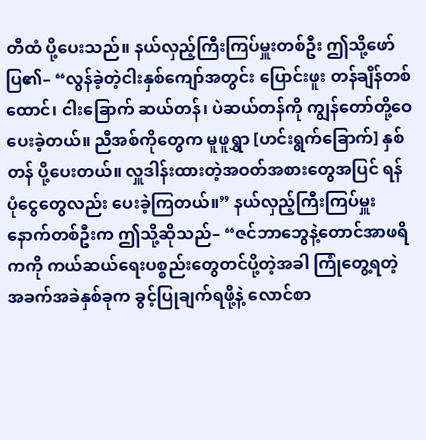တီထံ ပို့ပေးသည်။ နယ်လှည့်ကြီးကြပ်မှူးတစ်ဦး ဤသို့ဖော်ပြ၏– “လွန်ခဲ့တဲ့ငါးနှစ်ကျော်အတွင်း ပြောင်းဖူး တန်ချိန်တစ်ထောင်၊ ငါးခြောက် ဆယ်တန်၊ ပဲဆယ်တန်ကို ကျွန်တော်တို့ဝေပေးခဲ့တယ်။ ညီအစ်ကိုတွေက မူဖူရွှာ [ဟင်းရွက်ခြောက်] နှစ်တန် ပို့ပေးတယ်။ လှူဒါန်းထားတဲ့အဝတ်အစားတွေအပြင် ရန်ပုံငွေတွေလည်း ပေးခဲ့ကြတယ်။” နယ်လှည့်ကြီးကြပ်မှူးနောက်တစ်ဦးက ဤသို့ဆိုသည်– “ဇင်ဘာဘွေနဲ့တောင်အာဖရိကကို ကယ်ဆယ်ရေးပစ္စည်းတွေတင်ပို့တဲ့အခါ ကြုံတွေ့ရတဲ့ အခက်အခဲနှစ်ခုက ခွင့်ပြုချက်ရဖို့နဲ့ လောင်စာ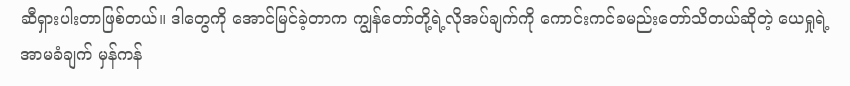ဆီရှားပါးတာဖြစ်တယ်။ ဒါတွေကို အောင်မြင်ခဲ့တာက ကျွန်တော်တို့ရဲ့လိုအပ်ချက်ကို ကောင်းကင်ခမည်းတော်သိတယ်ဆိုတဲ့ ယေရှုရဲ့အာမခံချက် မှန်ကန်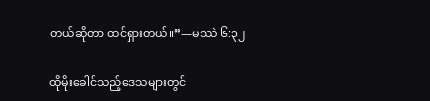တယ်ဆိုတာ ထင်ရှားတယ်။”—မဿဲ ၆:၃၂

ထိုမိုးခေါင်သည့်ဒေသများတွင်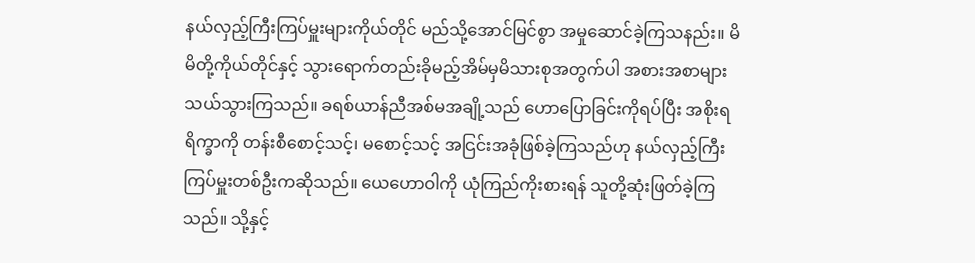နယ်လှည့်ကြီးကြပ်မှူးများကိုယ်တိုင် မည်သို့အောင်မြင်စွာ အမှုဆောင်ခဲ့ကြသနည်း။ မိမိတို့ကိုယ်တိုင်နှင့် သွားရောက်တည်းခိုမည့်အိမ်မှမိသားစုအတွက်ပါ အစားအစာများ သယ်သွားကြသည်။ ခရစ်ယာန်ညီအစ်မအချို့သည် ဟောပြောခြင်းကိုရပ်ပြီး အစိုးရရိက္ခာကို တန်းစီစောင့်သင့်၊ မစောင့်သင့် အငြင်းအခုံဖြစ်ခဲ့ကြသည်ဟု နယ်လှည့်ကြီးကြပ်မှူးတစ်ဦးကဆိုသည်။ ယေဟောဝါကို ယုံကြည်ကိုးစားရန် သူတို့ဆုံးဖြတ်ခဲ့ကြသည်။ သို့နှင့်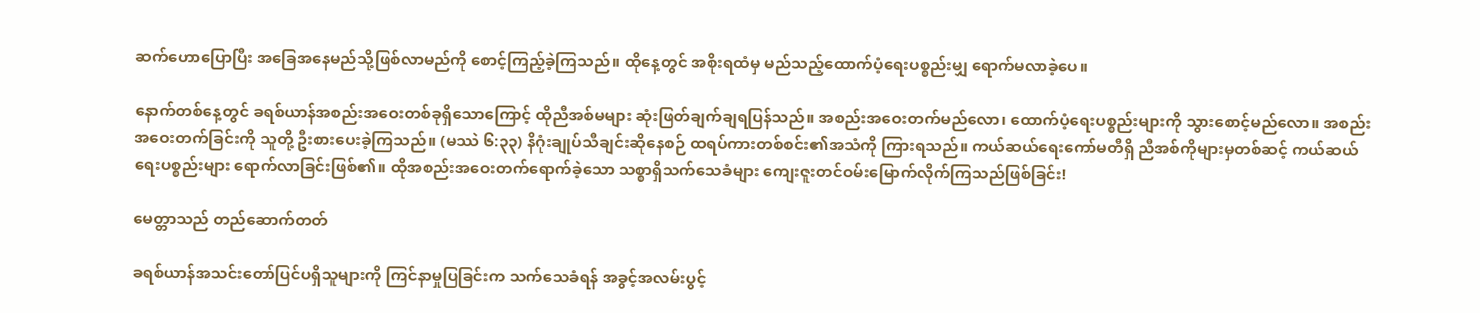ဆက်ဟောပြောပြီး အခြေအနေမည်သို့ဖြစ်လာမည်ကို စောင့်ကြည့်ခဲ့ကြသည်။ ထိုနေ့တွင် အစိုးရထံမှ မည်သည့်ထောက်ပံ့ရေးပစ္စည်းမျှ ရောက်မလာခဲ့ပေ။

နောက်တစ်နေ့တွင် ခရစ်ယာန်အစည်းအဝေးတစ်ခုရှိသောကြောင့် ထိုညီအစ်မများ ဆုံးဖြတ်ချက်ချရပြန်သည်။ အစည်းအဝေးတက်မည်လော၊ ထောက်ပံ့ရေးပစ္စည်းများကို သွားစောင့်မည်လော။ အစည်းအဝေးတက်ခြင်းကို သူတို့ ဦးစားပေးခဲ့ကြသည်။ (မဿဲ ၆:၃၃) နိဂုံးချုပ်သီချင်းဆိုနေစဉ် ထရပ်ကားတစ်စင်း၏အသံကို ကြားရသည်။ ကယ်ဆယ်ရေးကော်မတီရှိ ညီအစ်ကိုများမှတစ်ဆင့် ကယ်ဆယ်ရေးပစ္စည်းများ ရောက်လာခြင်းဖြစ်၏။ ထိုအစည်းအဝေးတက်ရောက်ခဲ့သော သစ္စာရှိသက်သေခံများ ကျေးဇူးတင်ဝမ်းမြောက်လိုက်ကြသည်ဖြစ်ခြင်း!

မေတ္တာသည် တည်ဆောက်တတ်

ခရစ်ယာန်အသင်းတော်ပြင်ပရှိသူများကို ကြင်နာမှုပြခြင်းက သက်သေခံရန် အခွင့်အလမ်းပွင့်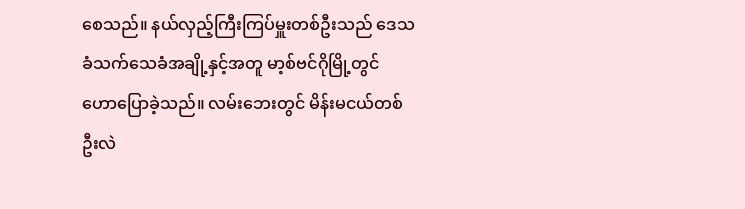စေသည်။ နယ်လှည့်ကြီးကြပ်မှူးတစ်ဦးသည် ဒေသခံသက်သေခံအချို့နှင့်အတူ မာ့စ်ဗင်ဂိုမြို့တွင် ဟောပြောခဲ့သည်။ လမ်းဘေးတွင် မိန်းမငယ်တစ်ဦးလဲ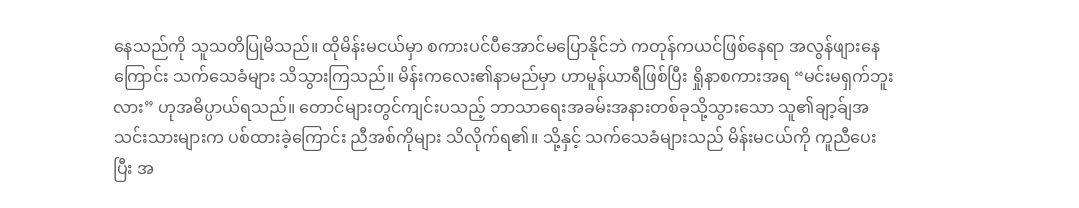နေသည်ကို သူသတိပြုမိသည်။ ထိုမိန်းမငယ်မှာ စကားပင်ပီအောင်မပြောနိုင်ဘဲ ကတုန်ကယင်ဖြစ်နေရာ အလွန်ဖျားနေကြောင်း သက်သေခံများ သိသွားကြသည်။ မိန်းကလေး၏နာမည်မှာ ဟာမူန်ယာရီဖြစ်ပြီး ရှိုနာစကားအရ “မင်းမရှက်ဘူးလား” ဟုအဓိပ္ပာယ်ရသည်။ တောင်များတွင်ကျင်းပသည့် ဘာသာရေးအခမ်းအနားတစ်ခုသို့သွားသော သူ၏ချာ့ခ်ျအသင်းသားများက ပစ်ထားခဲ့ကြောင်း ညီအစ်ကိုများ သိလိုက်ရ၏။ သို့နှင့် သက်သေခံများသည် မိန်းမငယ်ကို ကူညီပေးပြီး အ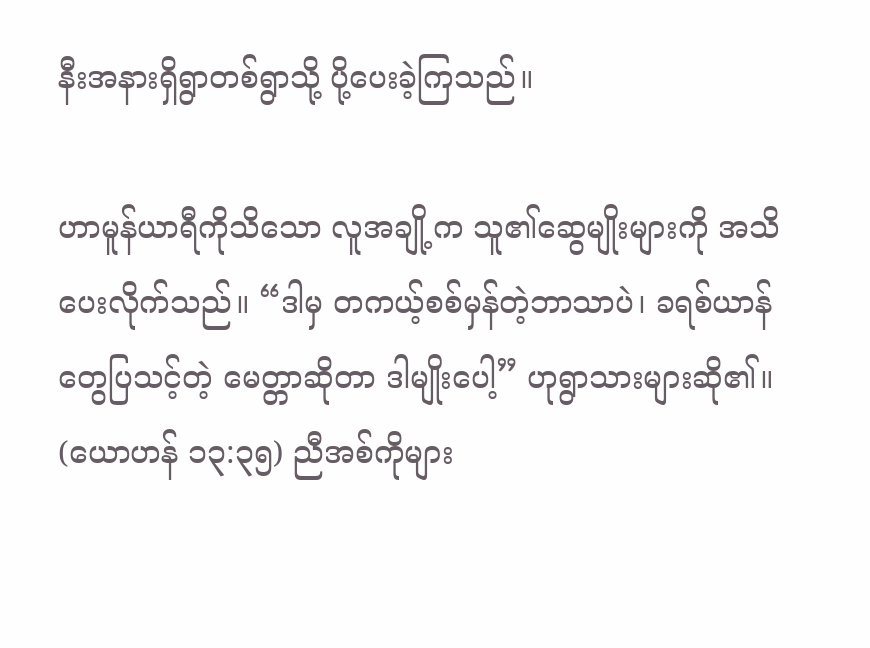နီးအနားရှိရွာတစ်ရွာသို့ ပို့ပေးခဲ့ကြသည်။

ဟာမူန်ယာရီကိုသိသော လူအချို့က သူ၏ဆွေမျိုးများကို အသိပေးလိုက်သည်။ “ဒါမှ တကယ့်စစ်မှန်တဲ့ဘာသာပဲ၊ ခရစ်ယာန်တွေပြသင့်တဲ့ မေတ္တာဆိုတာ ဒါမျိုးပေါ့” ဟုရွာသားများဆို၏။ (ယောဟန် ၁၃:၃၅) ညီအစ်ကိုများ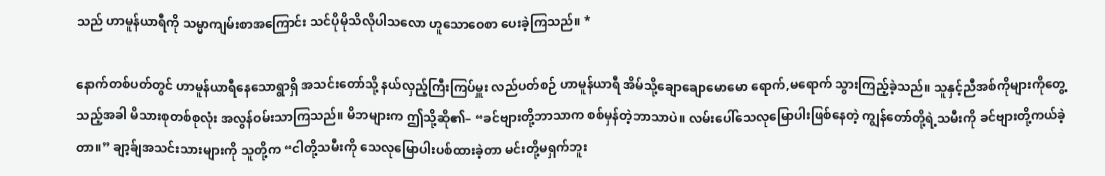သည် ဟာမူန်ယာရီကို သမ္မာကျမ်းစာအကြောင်း သင်ပိုမိုသိလိုပါသလော ဟူသောဝေစာ ပေးခဲ့ကြသည်။ *

နောက်တစ်ပတ်တွင် ဟာမူန်ယာရီနေသောရွာရှိ အသင်းတော်သို့ နယ်လှည့်ကြီးကြပ်မှူး လည်ပတ်စဉ် ဟာမူန်ယာရီ အိမ်သို့ချောချောမောမော ရောက်,မရောက် သွားကြည့်ခဲ့သည်။ သူနှင့်ညီအစ်ကိုများကိုတွေ့သည့်အခါ မိသားစုတစ်စုလုံး အလွန်ဝမ်းသာကြသည်။ မိဘများက ဤသို့ဆို၏– “ခင်ဗျားတို့ဘာသာက စစ်မှန်တဲ့ဘာသာပဲ။ လမ်းပေါ်သေလုမြောပါးဖြစ်နေတဲ့ ကျွန်တော်တို့ရဲ့သမီးကို ခင်ဗျားတို့ကယ်ခဲ့တာ။” ချာ့ခ်ျအသင်းသားများကို သူတို့က “ငါတို့သမီးကို သေလုမြောပါးပစ်ထားခဲ့တာ မင်းတို့မရှက်ဘူး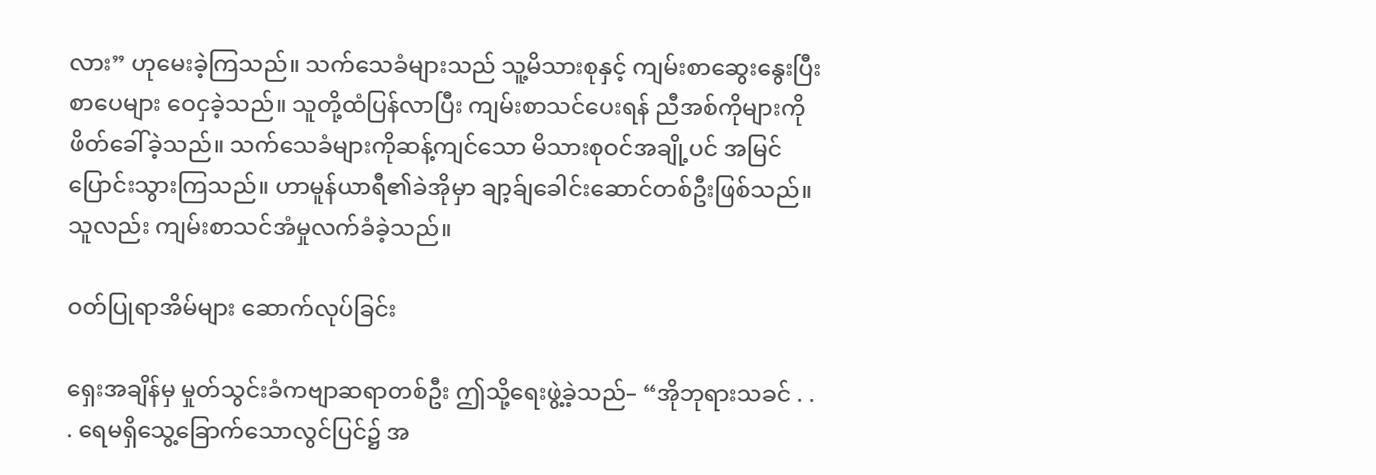လား” ဟုမေးခဲ့ကြသည်။ သက်သေခံများသည် သူ့မိသားစုနှင့် ကျမ်းစာဆွေးနွေးပြီး စာပေများ ဝေငှခဲ့သည်။ သူတို့ထံပြန်လာပြီး ကျမ်းစာသင်ပေးရန် ညီအစ်ကိုများကို ဖိတ်ခေါ်ခဲ့သည်။ သက်သေခံများကိုဆန့်ကျင်သော မိသားစုဝင်အချို့ပင် အမြင်ပြောင်းသွားကြသည်။ ဟာမူန်ယာရီ၏ခဲအိုမှာ ချာ့ခ်ျခေါင်းဆောင်တစ်ဦးဖြစ်သည်။ သူလည်း ကျမ်းစာသင်အံမှုလက်ခံခဲ့သည်။

ဝတ်ပြုရာအိမ်များ ဆောက်လုပ်ခြင်း

ရှေးအချိန်မှ မှုတ်သွင်းခံကဗျာဆရာတစ်ဦး ဤသို့ရေးဖွဲ့ခဲ့သည်– “အိုဘုရားသခင် . . . ရေမရှိသွေ့ခြောက်သောလွင်ပြင်၌ အ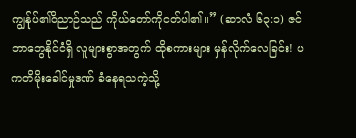ကျွန်ုပ်၏ဝိညာဉ်သည် ကိုယ်တော်ကိုငတ်ပါ၏။” (ဆာလံ ၆၃:၁) ဇင်ဘာဘွေနိုင်ငံရှိ လူများစွာအတွက် ထိုစကားများ မှန်လိုက်လေခြင်း! ပကတိမိုးခေါင်မှုဒဏ် ခံနေရသကဲ့သို့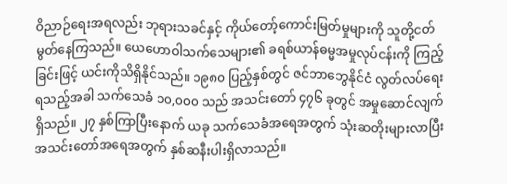ဝိညာဉ်ရေးအရလည်း ဘုရားသခင်နှင့် ကိုယ်တော့်ကောင်းမြတ်မှုများကို သူတို့ငတ်မွတ်နေကြသည်။ ယေဟောဝါသက်သေများ၏ ခရစ်ယာန်ဓမ္မအမှုလုပ်ငန်းကို ကြည့်ခြင်းဖြင့် ယင်းကိုသိရှိနိုင်သည်။ ၁၉၈၀ ပြည့်နှစ်တွင် ဇင်ဘာဘွေနိုင်ငံ လွတ်လပ်ရေးရသည့်အခါ သက်သေခံ ၁၀,၀၀၀ သည် အသင်းတော် ၄၇၆ ခုတွင် အမှုဆောင်လျက်ရှိသည်။ ၂၇ နှစ်ကြာပြီးနောက် ယခု သက်သေခံအရေအတွက် သုံးဆတိုးများလာပြီး အသင်းတော်အရေအတွက် နှစ်ဆနီးပါးရှိလာသည်။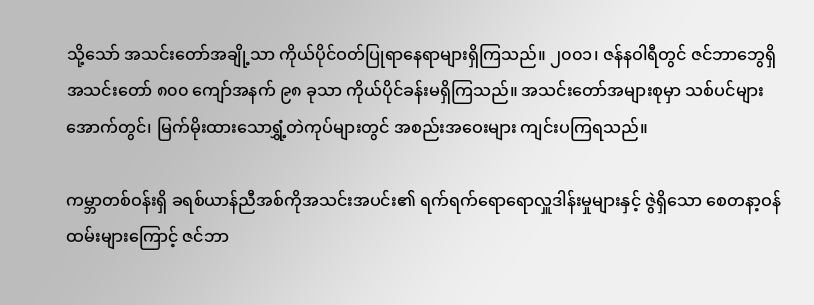သို့သော် အသင်းတော်အချို့သာ ကိုယ်ပိုင်ဝတ်ပြုရာနေရာများရှိကြသည်။ ၂၀၀၁၊ ဇန်နဝါရီတွင် ဇင်ဘာဘွေရှိ အသင်းတော် ၈၀၀ ကျော်အနက် ၉၈ ခုသာ ကိုယ်ပိုင်ခန်းမရှိကြသည်။ အသင်းတော်အများစုမှာ သစ်ပင်များအောက်တွင်၊ မြက်မိုးထားသောရွှံ့တဲကုပ်များတွင် အစည်းအဝေးများ ကျင်းပကြရသည်။

ကမ္ဘာတစ်ဝန်းရှိ ခရစ်ယာန်ညီအစ်ကိုအသင်းအပင်း၏ ရက်ရက်ရောရောလှူဒါန်းမှုများနှင့် ဇွဲရှိသော စေတနာ့ဝန်ထမ်းများကြောင့် ဇင်ဘာ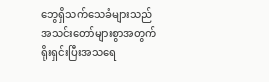ဘွေရှိသက်သေခံများသည် အသင်းတော်များစွာအတွက် ရိုးရှင်းပြီးအသရေ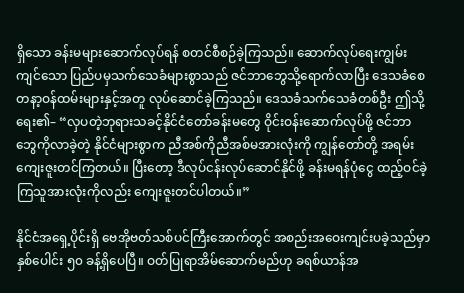ရှိသော ခန်းမများဆောက်လုပ်ရန် စတင်စီစဉ်ခဲ့ကြသည်။ ဆောက်လုပ်ရေးကျွမ်းကျင်သော ပြည်ပမှသက်သေခံများစွာသည် ဇင်ဘာဘွေသို့ရောက်လာပြီး ဒေသခံစေတနာ့ဝန်ထမ်းများနှင့်အတူ လုပ်ဆောင်ခဲ့ကြသည်။ ဒေသခံသက်သေခံတစ်ဦး ဤသို့ရေး၏– “လှပတဲ့ဘုရားသခင့်နိုင်ငံတော်ခန်းမတွေ ဝိုင်းဝန်းဆောက်လုပ်ဖို့ ဇင်ဘာဘွေကိုလာခဲ့တဲ့ နိုင်ငံများစွာက ညီအစ်ကိုညီအစ်မအားလုံးကို ကျွန်တော်တို့ အရမ်းကျေးဇူးတင်ကြတယ်။ ပြီးတော့ ဒီလုပ်ငန်းလုပ်ဆောင်နိုင်ဖို့ ခန်းမရန်ပုံငွေ ထည့်ဝင်ခဲ့ကြသူအားလုံးကိုလည်း ကျေးဇူးတင်ပါတယ်။”

နိုင်ငံအရှေ့ပိုင်းရှိ ဗေအိုဗတ်သစ်ပင်ကြီးအောက်တွင် အစည်းအဝေးကျင်းပခဲ့သည်မှာ နှစ်ပေါင်း ၅၀ ခန့်ရှိပေပြီ။ ဝတ်ပြုရာအိမ်ဆောက်မည်ဟု ခရစ်ယာန်အ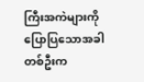ကြီးအကဲများကို ပြောပြသောအခါ တစ်ဦးက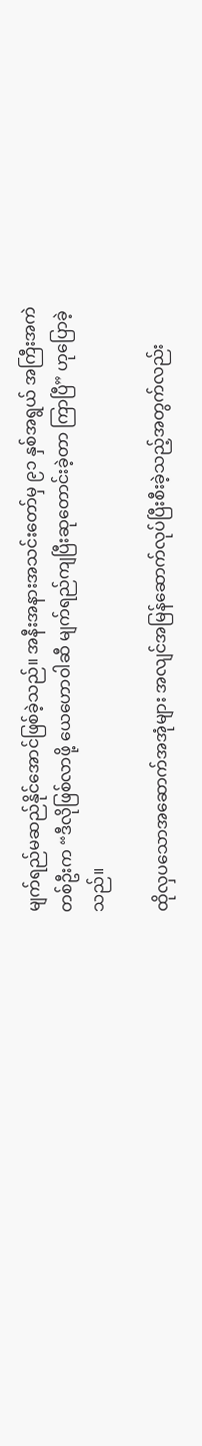မျက်ရည်မဆည်နိုင်အောင်ဖြစ်ခဲ့သည်။ အနီးအနားအသင်းတော်မှ ၉၁ နှစ်အရွယ် အကြီးအကဲတစ်ဦးက “ဒီလိုဖြစ်လာဖို့ ယေဟောဝါဆီ မျက်ရည်ကျပြီးဆုတောင်းခဲ့တာ ကြာပြီ” ဟုပြောခဲ့သည်။

ထိုလှပသောအဆောက်အအုံများ အလျင်အမြန်ဆောက်လုပ်ပြီးစီးခဲ့သည့်အတွက်လည်း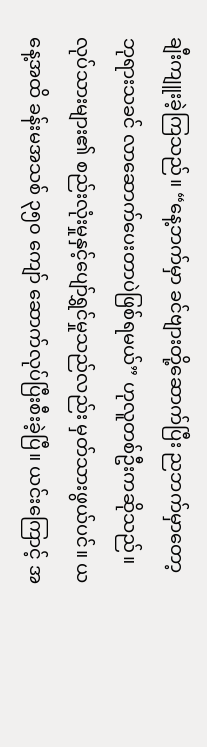ချီးကျူးခဲ့ကြသည်။ “နေ့ဘက်မှာ ခင်ဗျားတို့ဆောက်ပြီး ညဘက်မှာတော့ ဘုရားသခင် လာဆောက်ပေးတာပဲဖြစ်ရမယ်” ဟုလူတစ်ဦးကဆိုသည်။ လုပ်သားများ၏ စည်းလုံးမှုနှင့်ပျော်ရွှင်မှုသည်လည်း မှတ်သားဖွယ်ပင်။ ယနေ့အထိ ခန်းမအသစ် ၃၅၀ ကျော် ဆောက်လုပ်ပြီးစီးခဲ့ပြီ။ ယင်းကြောင့် အ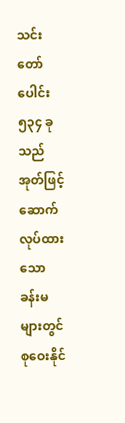သင်းတော်ပေါင်း ၅၃၄ ခုသည် အုတ်ဖြင့်ဆောက်လုပ်ထားသော ခန်းမများတွင် စုဝေးနိုင်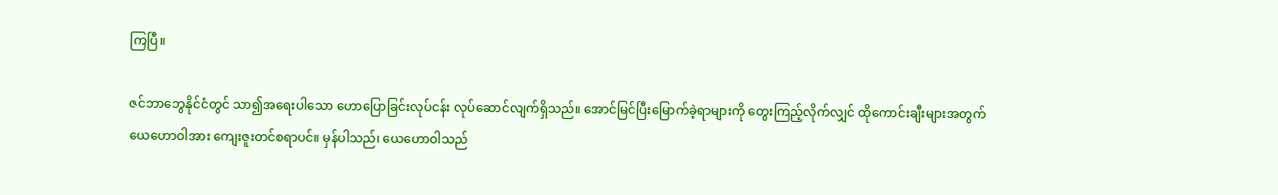ကြပြီ။

ဇင်ဘာဘွေနိုင်ငံတွင် သာ၍အရေးပါသော ဟောပြောခြင်းလုပ်ငန်း လုပ်ဆောင်လျက်ရှိသည်။ အောင်မြင်ပြီးမြောက်ခဲ့ရာများကို တွေးကြည့်လိုက်လျှင် ထိုကောင်းချီးများအတွက် ယေဟောဝါအား ကျေးဇူးတင်စရာပင်။ မှန်ပါသည်၊ ယေဟောဝါသည်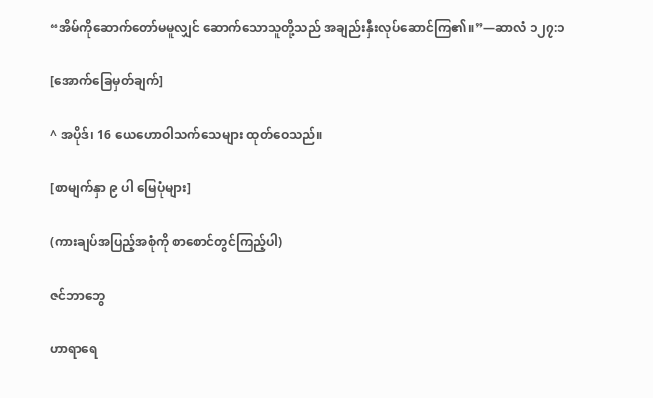“အိမ်ကိုဆောက်တော်မမူလျှင် ဆောက်သောသူတို့သည် အချည်းနှီးလုပ်ဆောင်ကြ၏။”—ဆာလံ ၁၂၇:၁

[အောက်ခြေမှတ်ချက်]

^ အပိုဒ်၊ 16 ယေဟောဝါသက်သေများ ထုတ်ဝေသည်။

[စာမျက်နှာ ၉ ပါ မြေပုံများ]

(ကားချပ်အပြည့်အစုံကို စာစောင်တွင်ကြည့်ပါ)

ဇင်ဘာဘွေ

ဟာရာရေ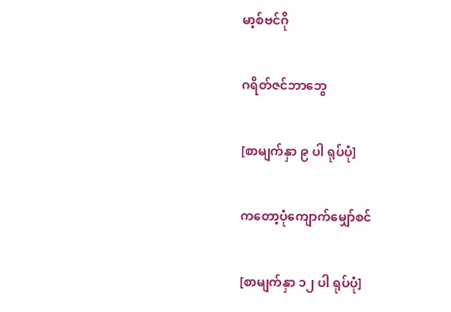မာ့စ်ဗင်ဂို

ဂရိတ်ဇင်ဘာဘွေ

[စာမျက်နှာ ၉ ပါ ရုပ်ပုံ]

ကတော့ပုံကျောက်မျှော်စင်

[စာမျက်နှာ ၁၂ ပါ ရုပ်ပုံ]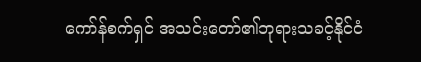ကော်န်စက်ရှင် အသင်းတော်၏ဘုရားသခင့်နိုင်ငံ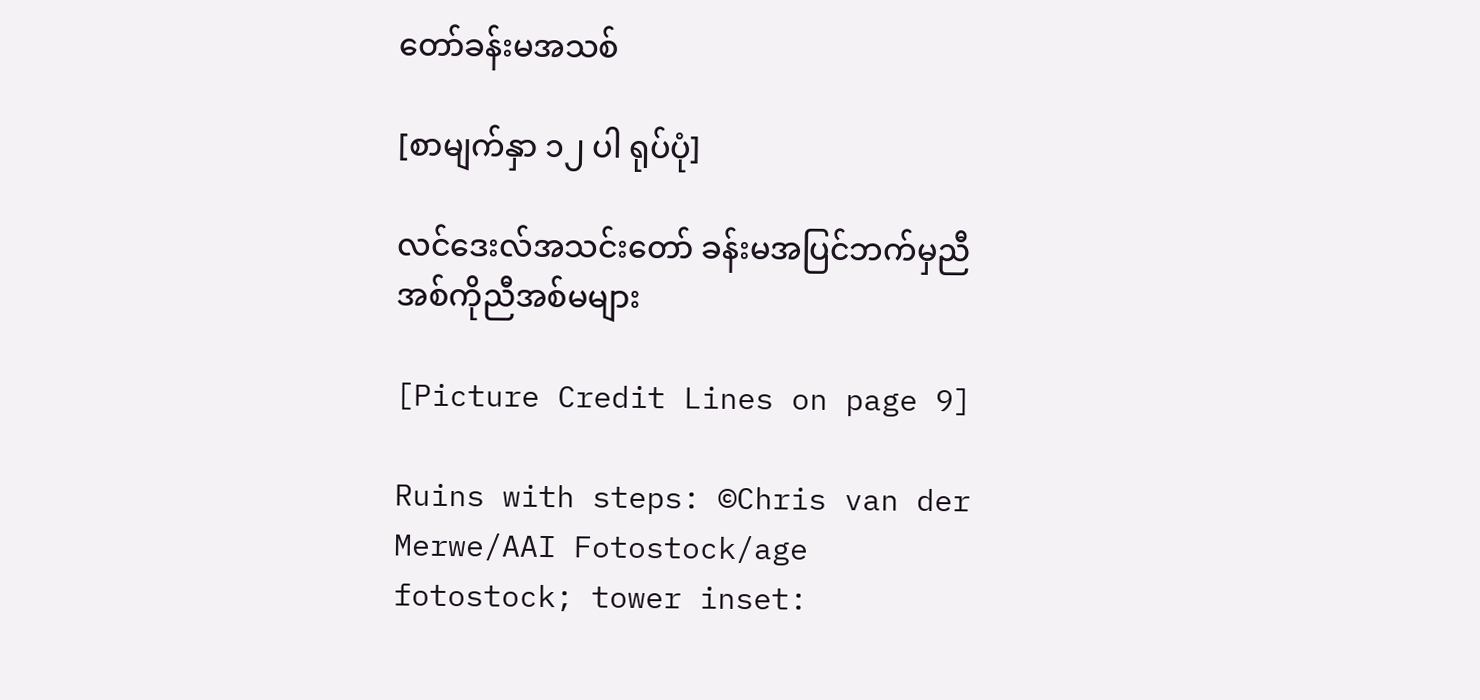တော်ခန်းမအသစ်

[စာမျက်နှာ ၁၂ ပါ ရုပ်ပုံ]

လင်ဒေးလ်အသင်းတော် ခန်းမအပြင်ဘက်မှညီအစ်ကိုညီအစ်မများ

[Picture Credit Lines on page 9]

Ruins with steps: ©Chris van der Merwe/AAI Fotostock/age fotostock; tower inset: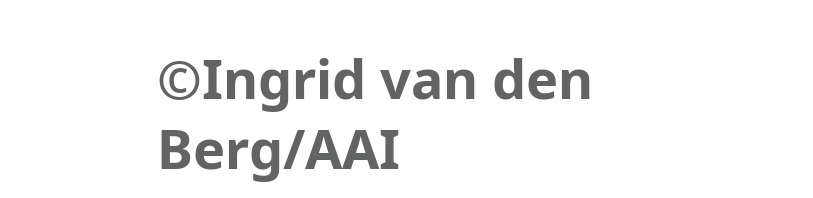©Ingrid van den Berg/AAI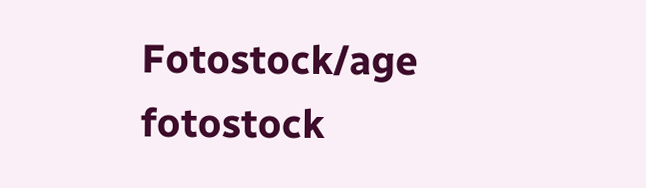Fotostock/age fotostock